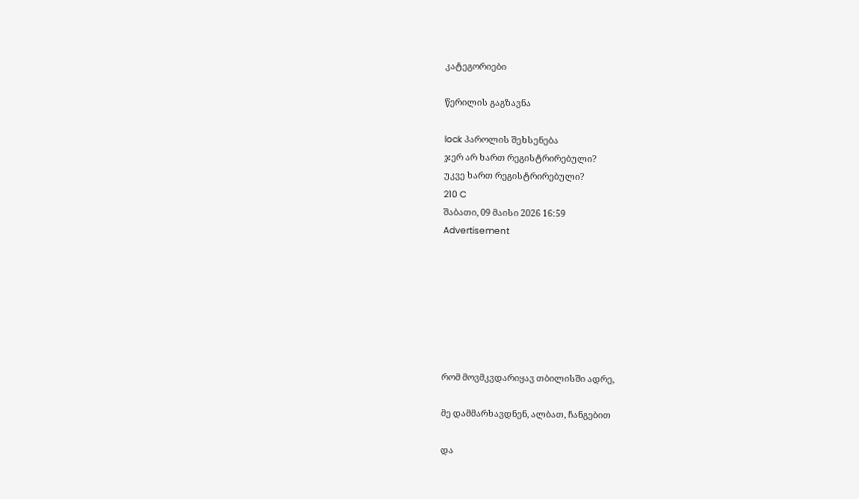კატეგორიები

წერილის გაგზავნა

lock პაროლის შეხსენება
ჯერ არ ხართ რეგისტრირებული?
უკვე ხართ რეგისტრირებული?
210 C
შაბათი, 09 მაისი 2026 16:59
Advertisement







რომ მოვმკვდარიყავ თბილისში ადრე,

მე დამმარხავდნენ, ალბათ, ჩანგებით

და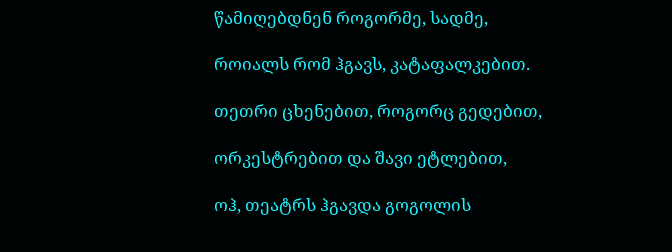წამიღებდნენ როგორმე, სადმე,

როიალს რომ ჰგავს, კატაფალკებით.

თეთრი ცხენებით, როგორც გედებით,

ორკესტრებით და შავი ეტლებით,

ოჰ, თეატრს ჰგავდა გოგოლის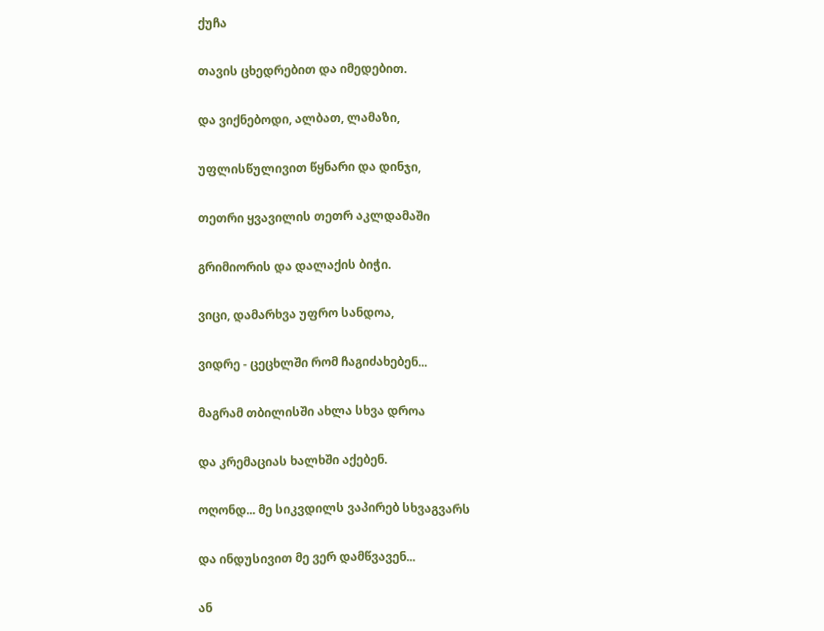ქუჩა

თავის ცხედრებით და იმედებით.

და ვიქნებოდი, ალბათ, ლამაზი,

უფლისწულივით წყნარი და დინჯი,

თეთრი ყვავილის თეთრ აკლდამაში

გრიმიორის და დალაქის ბიჭი.

ვიცი, დამარხვა უფრო სანდოა,

ვიდრე - ცეცხლში რომ ჩაგიძახებენ...

მაგრამ თბილისში ახლა სხვა დროა

და კრემაციას ხალხში აქებენ.

ოღონდ... მე სიკვდილს ვაპირებ სხვაგვარს

და ინდუსივით მე ვერ დამწვავენ...

ან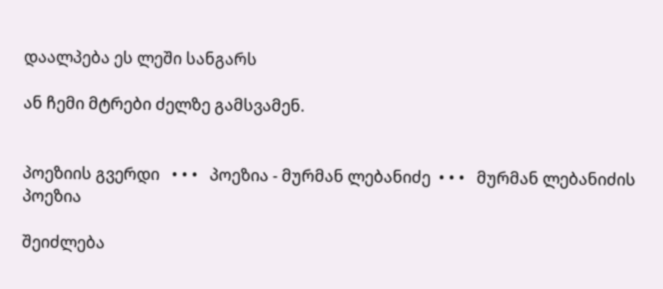დაალპება ეს ლეში სანგარს

ან ჩემი მტრები ძელზე გამსვამენ.


პოეზიის გვერდი   • • •   პოეზია - მურმან ლებანიძე  • • •   მურმან ლებანიძის პოეზია

შეიძლება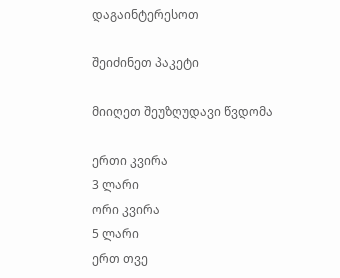დაგაინტერესოთ

შეიძინეთ პაკეტი

მიიღეთ შეუზღუდავი წვდომა

ერთი კვირა
3 ლარი
ორი კვირა
5 ლარი
ერთ თვე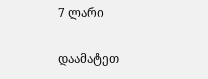7 ლარი

დაამატეთ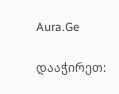Aura.Ge

დააჭირეთ: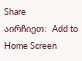Share
აირჩიეთ:   Add to Home Screen